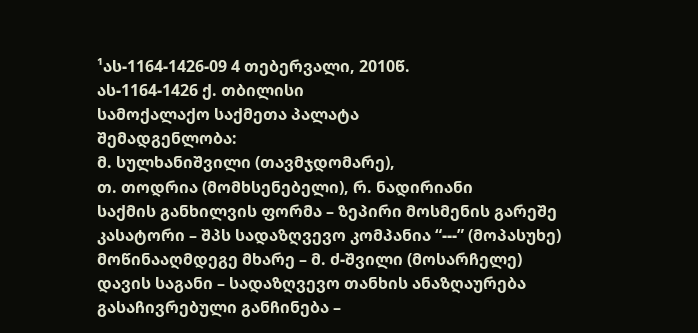¹ას-1164-1426-09 4 თებერვალი, 2010წ.
ას-1164-1426 ქ. თბილისი
სამოქალაქო საქმეთა პალატა
შემადგენლობა:
მ. სულხანიშვილი (თავმჯდომარე),
თ. თოდრია (მომხსენებელი), რ. ნადირიანი
საქმის განხილვის ფორმა – ზეპირი მოსმენის გარეშე
კასატორი – შპს სადაზღვევო კომპანია “---” (მოპასუხე)
მოწინააღმდეგე მხარე – მ. ძ-შვილი (მოსარჩელე)
დავის საგანი – სადაზღვევო თანხის ანაზღაურება
გასაჩივრებული განჩინება –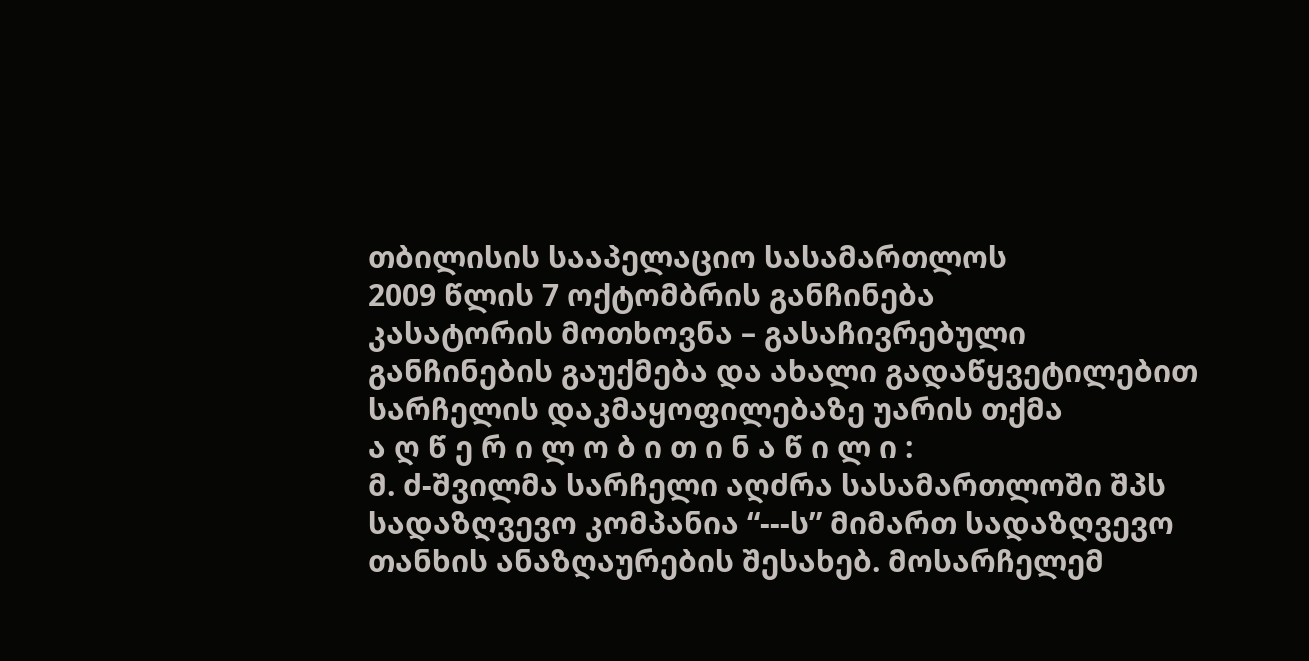თბილისის სააპელაციო სასამართლოს
2009 წლის 7 ოქტომბრის განჩინება
კასატორის მოთხოვნა – გასაჩივრებული განჩინების გაუქმება და ახალი გადაწყვეტილებით სარჩელის დაკმაყოფილებაზე უარის თქმა
ა ღ წ ე რ ი ლ ო ბ ი თ ი ნ ა წ ი ლ ი :
მ. ძ-შვილმა სარჩელი აღძრა სასამართლოში შპს სადაზღვევო კომპანია “---ს” მიმართ სადაზღვევო თანხის ანაზღაურების შესახებ. მოსარჩელემ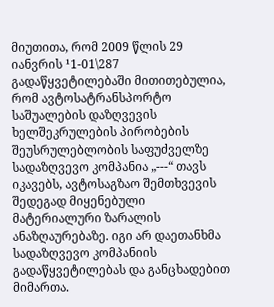მიუთითა, რომ 2009 წლის 29 იანვრის ¹1-01\287 გადაწყვეტილებაში მითითებულია, რომ ავტოსატრანსპორტო საშუალების დაზღვევის ხელშეკრულების პირობების შეუსრულებლობის საფუძველზე სადაზღვევო კომპანია „---“ თავს იკავებს, ავტოსაგზაო შემთხვევის შედეგად მიყენებული მატერიალური ზარალის ანაზღაურებაზე. იგი არ დაეთანხმა სადაზღვევო კომპანიის გადაწყვეტილებას და განცხადებით მიმართა.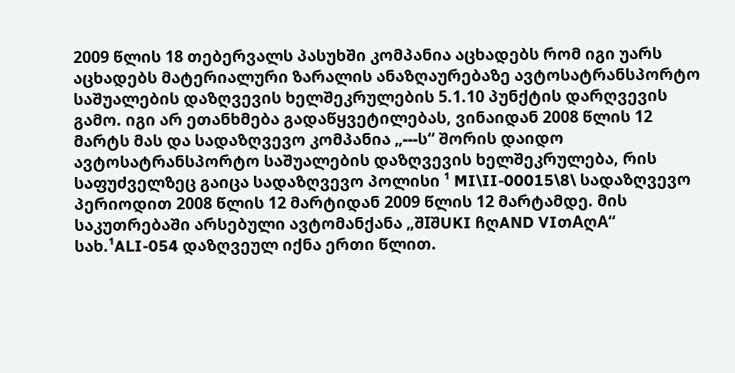2009 წლის 18 თებერვალს პასუხში კომპანია აცხადებს რომ იგი უარს აცხადებს მატერიალური ზარალის ანაზღაურებაზე ავტოსატრანსპორტო საშუალების დაზღვევის ხელშეკრულების 5.1.10 პუნქტის დარღვევის გამო. იგი არ ეთანხმება გადაწყვეტილებას, ვინაიდან 2008 წლის 12 მარტს მას და სადაზღვევო კომპანია „---ს“ შორის დაიდო ავტოსატრანსპორტო საშუალების დაზღვევის ხელშეკრულება, რის საფუძველზეც გაიცა სადაზღვევო პოლისი ¹ MI\II-00015\8\ სადაზღვევო პერიოდით 2008 წლის 12 მარტიდან 2009 წლის 12 მარტამდე. მის საკუთრებაში არსებული ავტომანქანა „შIშUKI ჩღAND VIთAღA“ სახ.¹ALI-054 დაზღვეულ იქნა ერთი წლით.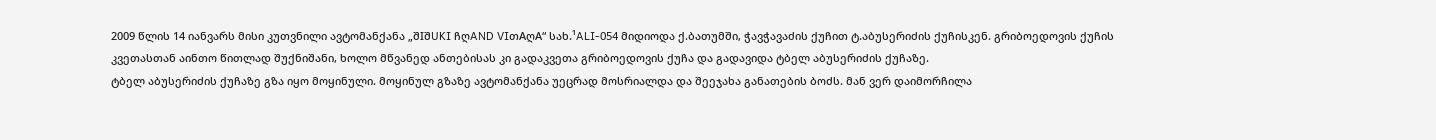2009 წლის 14 იანვარს მისი კუთვნილი ავტომანქანა „შIშUKI ჩღAND VIთAღA“ სახ.¹ALI-054 მიდიოდა ქ.ბათუმში, ჭავჭავაძის ქუჩით ტ.აბუსერიძის ქუჩისკენ. გრიბოედოვის ქუჩის კვეთასთან აინთო წითლად შუქნიშანი, ხოლო მწვანედ ანთებისას კი გადაკვეთა გრიბოედოვის ქუჩა და გადავიდა ტბელ აბუსერიძის ქუჩაზე.
ტბელ აბუსერიძის ქუჩაზე გზა იყო მოყინული. მოყინულ გზაზე ავტომანქანა უეცრად მოსრიალდა და შეეჯახა განათების ბოძს. მან ვერ დაიმორჩილა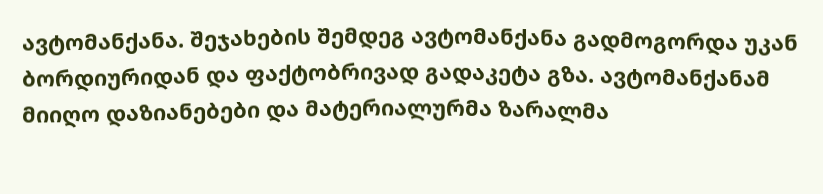ავტომანქანა. შეჯახების შემდეგ ავტომანქანა გადმოგორდა უკან ბორდიურიდან და ფაქტობრივად გადაკეტა გზა. ავტომანქანამ მიიღო დაზიანებები და მატერიალურმა ზარალმა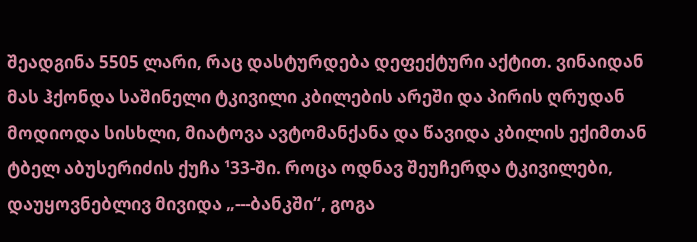შეადგინა 5505 ლარი, რაც დასტურდება დეფექტური აქტით. ვინაიდან მას ჰქონდა საშინელი ტკივილი კბილების არეში და პირის ღრუდან მოდიოდა სისხლი, მიატოვა ავტომანქანა და წავიდა კბილის ექიმთან ტბელ აბუსერიძის ქუჩა ¹33-ში. როცა ოდნავ შეუჩერდა ტკივილები, დაუყოვნებლივ მივიდა „---ბანკში“, გოგა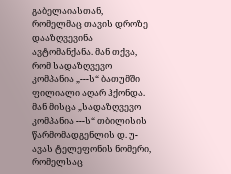გაბელაიასთან, რომელმაც თავის დროზე დააზღვევინა ავტომანქანა. მან თქვა, რომ სადაზღვევო კომპანია „---ს“ ბათუმში ფილიალი აღარ ჰქონდა. მან მისცა „სადაზღვევო კომპანია ---ს“ თბილისის წარმომადგენლის დ. უ-ავას ტელეფონის ნომერი, რომელსაც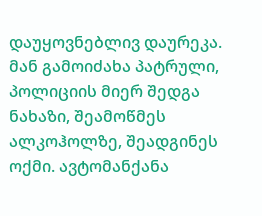დაუყოვნებლივ დაურეკა. მან გამოიძახა პატრული, პოლიციის მიერ შედგა ნახაზი, შეამოწმეს ალკოჰოლზე, შეადგინეს ოქმი. ავტომანქანა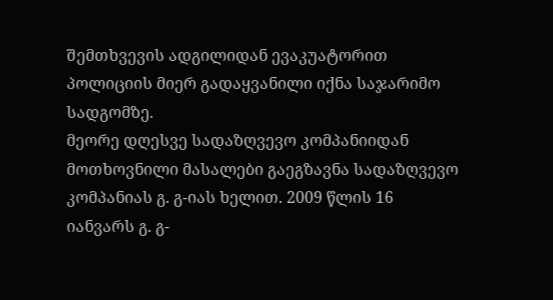შემთხვევის ადგილიდან ევაკუატორით პოლიციის მიერ გადაყვანილი იქნა საჯარიმო სადგომზე.
მეორე დღესვე სადაზღვევო კომპანიიდან მოთხოვნილი მასალები გაეგზავნა სადაზღვევო კომპანიას გ. გ-იას ხელით. 2009 წლის 16 იანვარს გ. გ-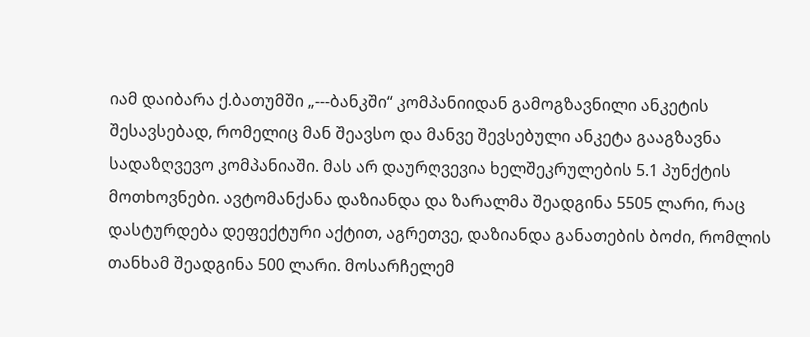იამ დაიბარა ქ.ბათუმში „---ბანკში“ კომპანიიდან გამოგზავნილი ანკეტის შესავსებად, რომელიც მან შეავსო და მანვე შევსებული ანკეტა გააგზავნა სადაზღვევო კომპანიაში. მას არ დაურღვევია ხელშეკრულების 5.1 პუნქტის მოთხოვნები. ავტომანქანა დაზიანდა და ზარალმა შეადგინა 5505 ლარი, რაც დასტურდება დეფექტური აქტით, აგრეთვე, დაზიანდა განათების ბოძი, რომლის თანხამ შეადგინა 500 ლარი. მოსარჩელემ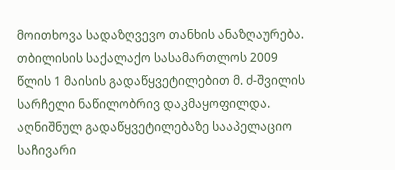მოითხოვა სადაზღვევო თანხის ანაზღაურება.
თბილისის საქალაქო სასამართლოს 2009 წლის 1 მაისის გადაწყვეტილებით მ. ძ-შვილის სარჩელი ნაწილობრივ დაკმაყოფილდა.
აღნიშნულ გადაწყვეტილებაზე სააპელაციო საჩივარი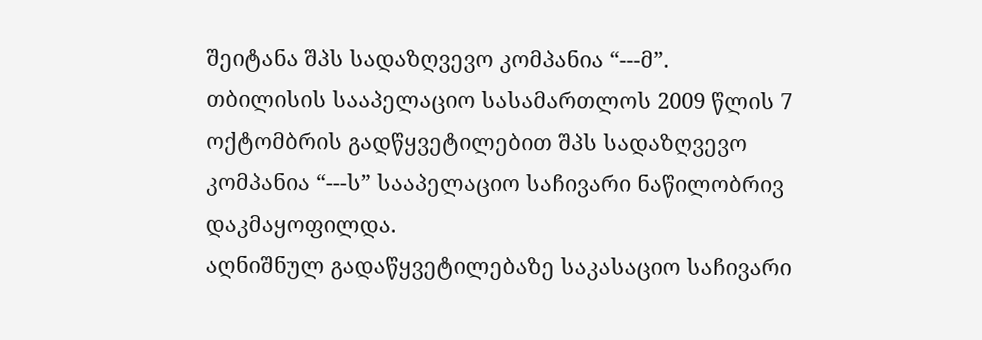შეიტანა შპს სადაზღვევო კომპანია “---მ”.
თბილისის სააპელაციო სასამართლოს 2009 წლის 7 ოქტომბრის გადწყვეტილებით შპს სადაზღვევო კომპანია “---ს” სააპელაციო საჩივარი ნაწილობრივ დაკმაყოფილდა.
აღნიშნულ გადაწყვეტილებაზე საკასაციო საჩივარი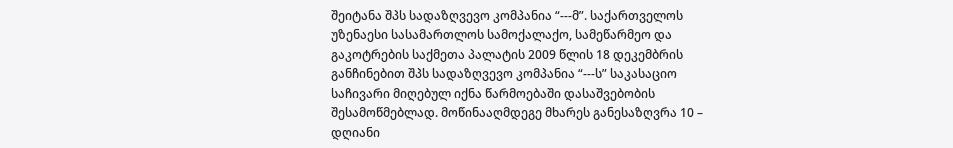შეიტანა შპს სადაზღვევო კომპანია “---მ”. საქართველოს უზენაესი სასამართლოს სამოქალაქო, სამეწარმეო და გაკოტრების საქმეთა პალატის 2009 წლის 18 დეკემბრის განჩინებით შპს სადაზღვევო კომპანია “---ს” საკასაციო საჩივარი მიღებულ იქნა წარმოებაში დასაშვებობის შესამოწმებლად. მოწინააღმდეგე მხარეს განესაზღვრა 10 – დღიანი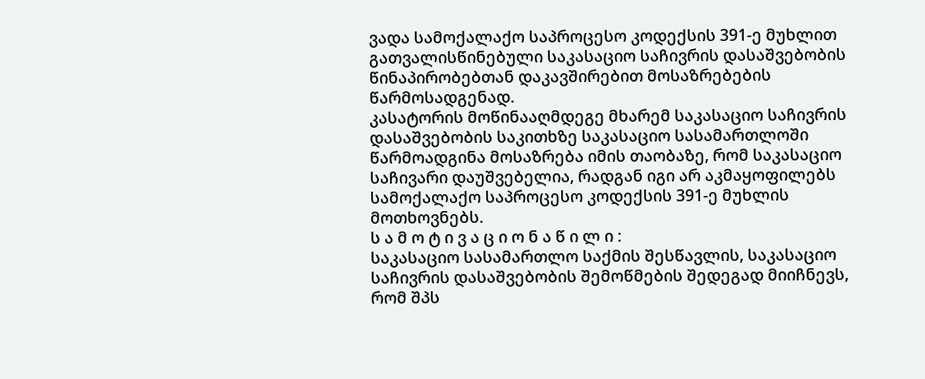ვადა სამოქალაქო საპროცესო კოდექსის 391-ე მუხლით გათვალისწინებული საკასაციო საჩივრის დასაშვებობის წინაპირობებთან დაკავშირებით მოსაზრებების წარმოსადგენად.
კასატორის მოწინააღმდეგე მხარემ საკასაციო საჩივრის დასაშვებობის საკითხზე საკასაციო სასამართლოში წარმოადგინა მოსაზრება იმის თაობაზე, რომ საკასაციო საჩივარი დაუშვებელია, რადგან იგი არ აკმაყოფილებს სამოქალაქო საპროცესო კოდექსის 391-ე მუხლის მოთხოვნებს.
ს ა მ ო ტ ი ვ ა ც ი ო ნ ა წ ი ლ ი :
საკასაციო სასამართლო საქმის შესწავლის, საკასაციო საჩივრის დასაშვებობის შემოწმების შედეგად მიიჩნევს, რომ შპს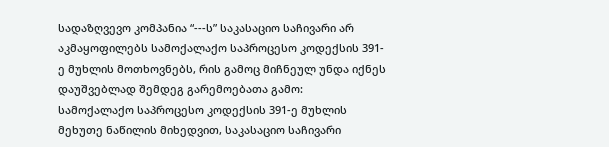სადაზღვევო კომპანია “---ს” საკასაციო საჩივარი არ აკმაყოფილებს სამოქალაქო საპროცესო კოდექსის 391-ე მუხლის მოთხოვნებს, რის გამოც მიჩნეულ უნდა იქნეს დაუშვებლად შემდეგ გარემოებათა გამო:
სამოქალაქო საპროცესო კოდექსის 391-ე მუხლის მეხუთე ნაწილის მიხედვით, საკასაციო საჩივარი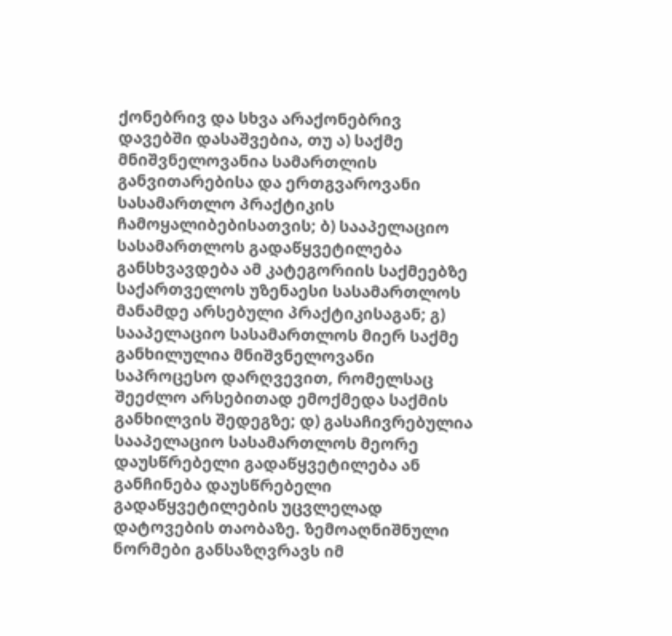ქონებრივ და სხვა არაქონებრივ დავებში დასაშვებია, თუ ა) საქმე მნიშვნელოვანია სამართლის განვითარებისა და ერთგვაროვანი სასამართლო პრაქტიკის ჩამოყალიბებისათვის; ბ) სააპელაციო სასამართლოს გადაწყვეტილება განსხვავდება ამ კატეგორიის საქმეებზე საქართველოს უზენაესი სასამართლოს მანამდე არსებული პრაქტიკისაგან; გ) სააპელაციო სასამართლოს მიერ საქმე განხილულია მნიშვნელოვანი საპროცესო დარღვევით, რომელსაც შეეძლო არსებითად ემოქმედა საქმის განხილვის შედეგზე; დ) გასაჩივრებულია სააპელაციო სასამართლოს მეორე დაუსწრებელი გადაწყვეტილება ან განჩინება დაუსწრებელი გადაწყვეტილების უცვლელად დატოვების თაობაზე. ზემოაღნიშნული ნორმები განსაზღვრავს იმ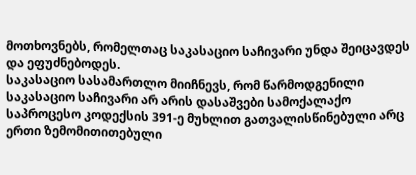მოთხოვნებს, რომელთაც საკასაციო საჩივარი უნდა შეიცავდეს და ეფუძნებოდეს.
საკასაციო სასამართლო მიიჩნევს, რომ წარმოდგენილი საკასაციო საჩივარი არ არის დასაშვები სამოქალაქო საპროცესო კოდექსის 391-ე მუხლით გათვალისწინებული არც ერთი ზემომითითებული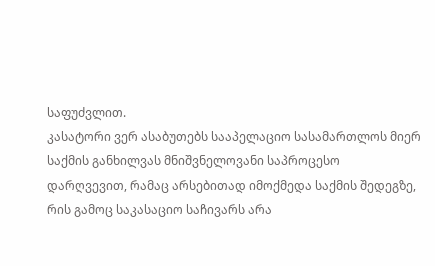საფუძვლით.
კასატორი ვერ ასაბუთებს სააპელაციო სასამართლოს მიერ საქმის განხილვას მნიშვნელოვანი საპროცესო დარღვევით, რამაც არსებითად იმოქმედა საქმის შედეგზე, რის გამოც საკასაციო საჩივარს არა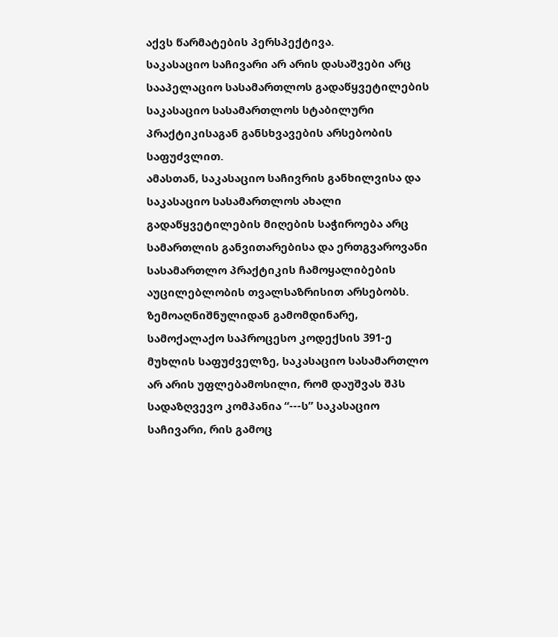აქვს წარმატების პერსპექტივა.
საკასაციო საჩივარი არ არის დასაშვები არც სააპელაციო სასამართლოს გადაწყვეტილების საკასაციო სასამართლოს სტაბილური პრაქტიკისაგან განსხვავების არსებობის საფუძვლით.
ამასთან, საკასაციო საჩივრის განხილვისა და საკასაციო სასამართლოს ახალი გადაწყვეტილების მიღების საჭიროება არც სამართლის განვითარებისა და ერთგვაროვანი სასამართლო პრაქტიკის ჩამოყალიბების აუცილებლობის თვალსაზრისით არსებობს.
ზემოაღნიშნულიდან გამომდინარე, სამოქალაქო საპროცესო კოდექსის 391-ე მუხლის საფუძველზე, საკასაციო სასამართლო არ არის უფლებამოსილი, რომ დაუშვას შპს სადაზღვევო კომპანია “---ს” საკასაციო საჩივარი, რის გამოც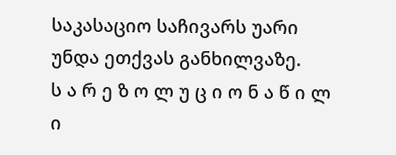საკასაციო საჩივარს უარი უნდა ეთქვას განხილვაზე.
ს ა რ ე ზ ო ლ უ ც ი ო ნ ა წ ი ლ ი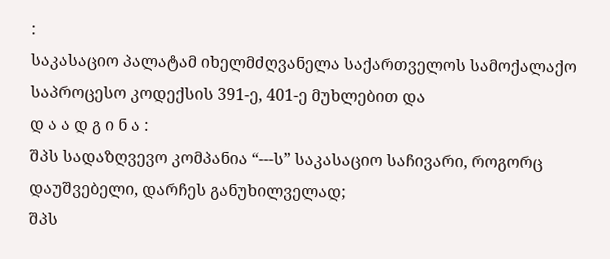:
საკასაციო პალატამ იხელმძღვანელა საქართველოს სამოქალაქო საპროცესო კოდექსის 391-ე, 401-ე მუხლებით და
დ ა ა დ გ ი ნ ა :
შპს სადაზღვევო კომპანია “---ს” საკასაციო საჩივარი, როგორც დაუშვებელი, დარჩეს განუხილველად;
შპს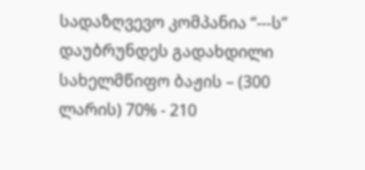სადაზღვევო კომპანია “---ს” დაუბრუნდეს გადახდილი სახელმწიფო ბაჟის – (300 ლარის) 70% - 210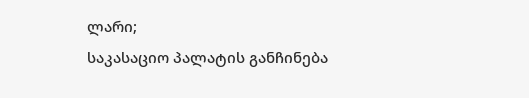ლარი;
საკასაციო პალატის განჩინება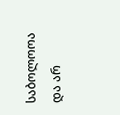საბოლოოა და არ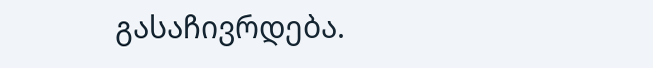გასაჩივრდება.